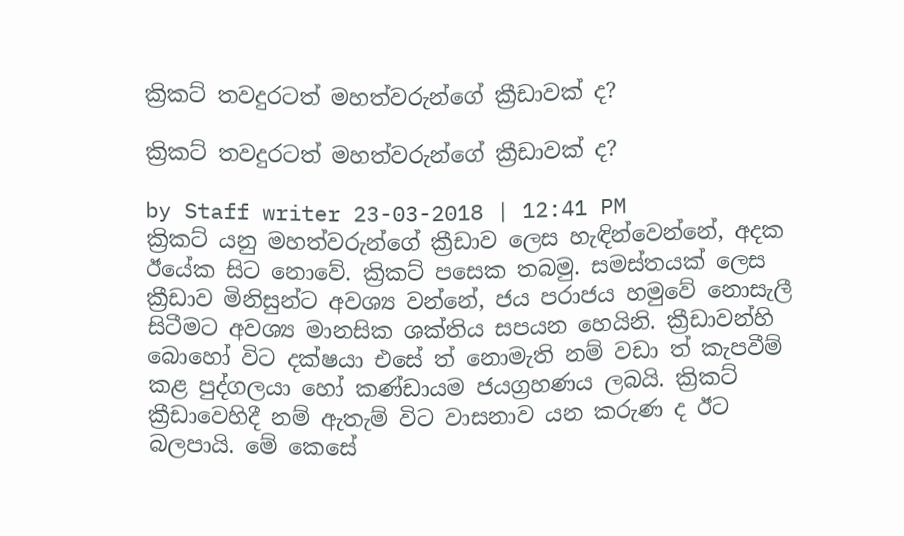ක්‍රිකට් තවදුරටත් මහත්වරුන්ගේ ක්‍රීඩාවක් ද?

ක්‍රිකට් තවදුරටත් මහත්වරුන්ගේ ක්‍රීඩාවක් ද?

by Staff writer 23-03-2018 | 12:41 PM
ක්‍රිකට් යනු මහත්වරුන්ගේ ක්‍රීඩාව ලෙස හැඳින්වෙන්නේ, අදක ඊයේක සිට නොවේ. ක්‍රිකට් පසෙක තබමු. සමස්තයක් ලෙස ක්‍රීඩාව මිනිසුන්ට අවශ්‍ය වන්නේ, ජය පරාජය හමුවේ නොසැලී සිටීමට අවශ්‍ය මානසික ශක්තිය සපයන හෙයිනි. ක්‍රීඩාවන්හි බොහෝ විට දක්ෂයා එසේ ත් නොමැති නම් වඩා ත් කැපවීම් කළ පුද්ගලයා හෝ කණ්ඩායම ජයග්‍රහණය ලබයි. ක්‍රිකට් ක්‍රීඩාවෙහිදී නම් ඇතැම් විට වාසනාව යන කරුණ ද ඊට බලපායි. මේ කෙසේ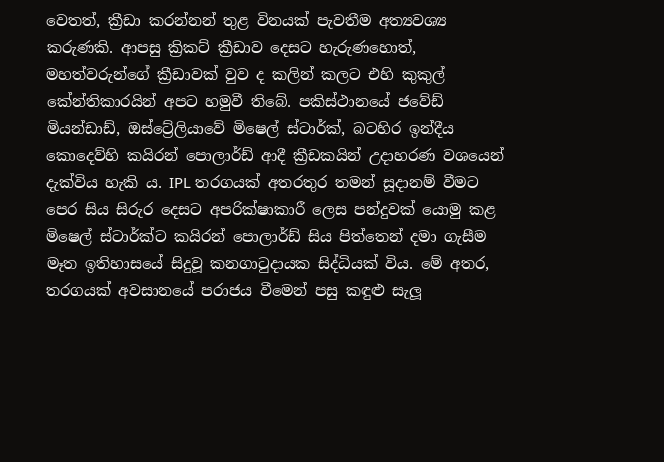වෙතත්, ක්‍රීඩා කරන්නන් තුළ විනයක් පැවතීම අත්‍යවශ්‍ය කරුණකි. ආපසු ක්‍රිකට් ක්‍රීඩාව දෙසට හැරුණහොත්, මහත්වරුන්ගේ ක්‍රීඩාවක් වුව ද කලින් කලට එහි කුකුල් කේන්තිකාරයින් අපට හමුවී තිබේ. පකිස්ථානයේ ජවේඩ් මියන්ඩාඩ්, ඔස්ට්‍රේලියාවේ මිෂෙල් ස්ටාර්ක්, බටහිර ඉන්දීය කොදෙව්හි කයිරන් පොලාර්ඩ් ආදී ක්‍රීඩකයින් උදාහරණ වශයෙන් දැක්විය හැකි ය. IPL තරගයක් අතරතුර තමන් සූදානම් වීමට පෙර සිය සිරුර දෙසට අපරික්ෂාකාරී ලෙස පන්දුවක් යොමු කළ මිෂෙල් ස්ටාර්ක්ට කයිරන් පොලාර්ඩ් සිය පිත්තෙන් දමා ගැසීම මෑත ඉතිහාසයේ සිදුවූ කනගාටුදායක සිද්ධියක් විය. මේ අතර, තරගයක් අවසානයේ පරාජය වීමෙන් පසු කඳුළු සැලූ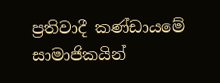ප්‍රතිවාදී කණ්ඩායමේ සාමාජිකයින්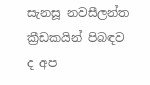සැනසූ නවසීලන්ත ක්‍රීඩකයින් පිබඳව ද අප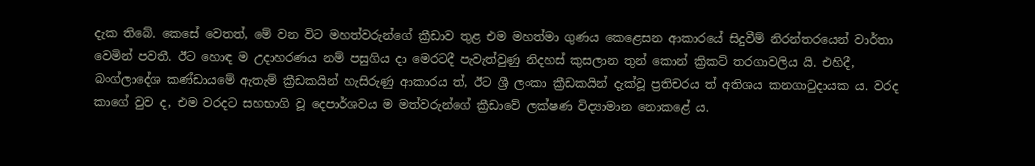දැක තිබේ. කෙසේ වෙතත්, මේ වන විට මහත්වරුන්ගේ ක්‍රීඩාව තුළ එම මහත්මා ගුණය කෙළෙසන ආකාරයේ සිදුවීම් නිරන්තරයෙන් වාර්තා වෙමින් පවතී. ඊට හොඳ ම උදාහරණය නම් පසුගිය දා මෙරටදී පැවැත්වුණු නිදහස් කුසලාන තුන් කොන් ක්‍රිකට් තරගාවලිය යි. එහිදී, බංග්ලාදේශ කණ්ඩායමේ ඇතැම් ක්‍රීඩකයින් හැසිරුණු ආකාරය ත්, ඊට ශ්‍රී ලංකා ක්‍රීඩකයින් දැක්වූ ප්‍රතිචරය ත් අතිශය කනගාටුදායක ය. වරද කාගේ වුව ද, එම වරදට සහභාගි වූ දෙපාර්ශවය ම මත්වරුන්ගේ ක්‍රීඩාවේ ලක්ෂණ විද්‍යාමාන නොකළේ ය.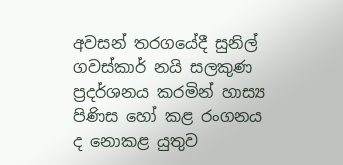අවසන් තරගයේදී සුනිල් ගවස්කාර් නයි සලකුණ ප්‍රදර්ශනය කරමින් හාස්‍ය පිණිස හෝ කළ රංගනය ද නොකළ යුතුව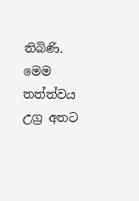තිබිණි. මෙම තත්ත්වය උග්‍ර අතට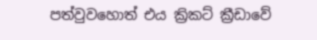පත්වුවහොත් එය ක්‍රිකට් ක්‍රීඩාවේ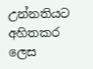උන්නතියට අහිතකර ලෙස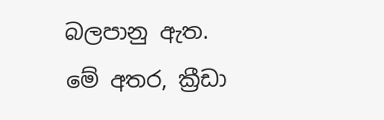බලපානු ඇත. මේ අතර, ක්‍රීඩා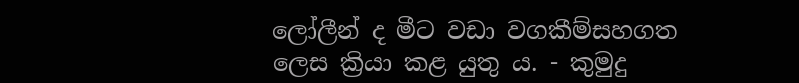ලෝලීන් ද මීට වඩා වගකීම්සහගත ලෙස ක්‍රියා කළ යුතු ය. - කුමුදු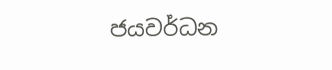ජයවර්ධන